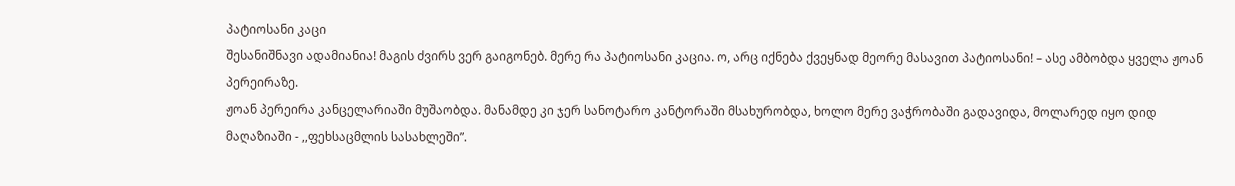პატიოსანი კაცი
შესანიშნავი ადამიანია! მაგის ძვირს ვერ გაიგონებ. მერე რა პატიოსანი კაცია. ო, არც იქნება ქვეყნად მეორე მასავით პატიოსანი! – ასე ამბობდა ყველა ჟოან პერეირაზე.
ჟოან პერეირა კანცელარიაში მუშაობდა. მანამდე კი ჯერ სანოტარო კანტორაში მსახურობდა, ხოლო მერე ვაჭრობაში გადავიდა, მოლარედ იყო დიდ მაღაზიაში - ,,ფეხსაცმლის სასახლეში”.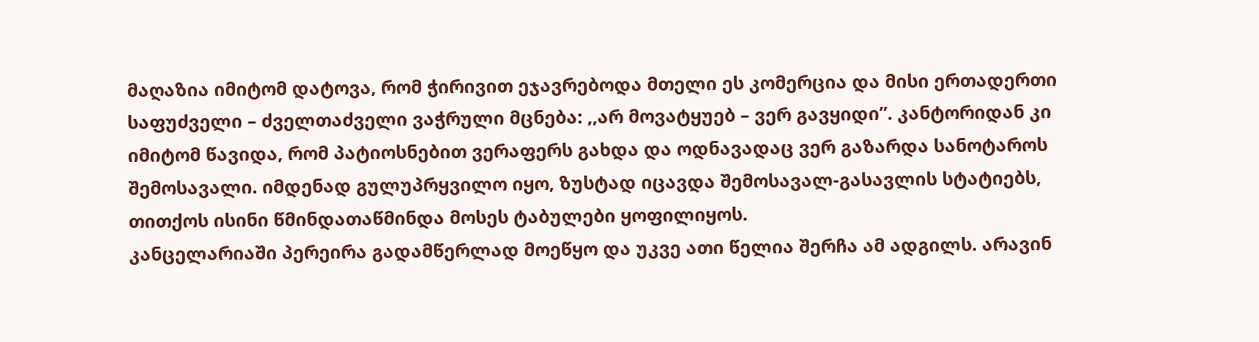მაღაზია იმიტომ დატოვა, რომ ჭირივით ეჯავრებოდა მთელი ეს კომერცია და მისი ერთადერთი საფუძველი – ძველთაძველი ვაჭრული მცნება: ,,არ მოვატყუებ – ვერ გავყიდი”. კანტორიდან კი იმიტომ წავიდა, რომ პატიოსნებით ვერაფერს გახდა და ოდნავადაც ვერ გაზარდა სანოტაროს შემოსავალი. იმდენად გულუპრყვილო იყო, ზუსტად იცავდა შემოსავალ-გასავლის სტატიებს, თითქოს ისინი წმინდათაწმინდა მოსეს ტაბულები ყოფილიყოს.
კანცელარიაში პერეირა გადამწერლად მოეწყო და უკვე ათი წელია შერჩა ამ ადგილს. არავინ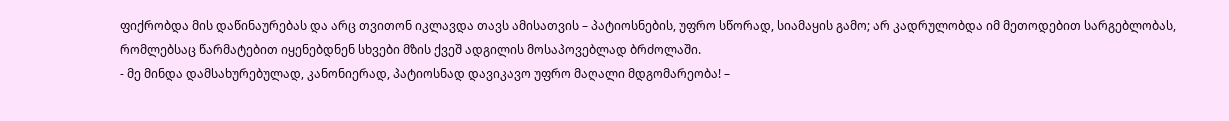ფიქრობდა მის დაწინაურებას და არც თვითონ იკლავდა თავს ამისათვის – პატიოსნების, უფრო სწორად, სიამაყის გამო; არ კადრულობდა იმ მეთოდებით სარგებლობას, რომლებსაც წარმატებით იყენებდნენ სხვები მზის ქვეშ ადგილის მოსაპოვებლად ბრძოლაში.
- მე მინდა დამსახურებულად, კანონიერად, პატიოსნად დავიკავო უფრო მაღალი მდგომარეობა! –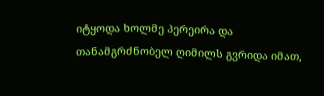იტყოდა ხოლმე პერეირა და თანამგრძნობელ ღიმილს გვრიდა იმათ,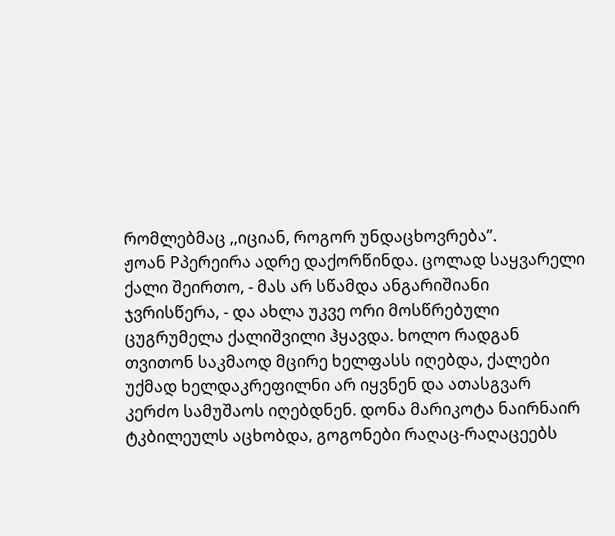რომლებმაც ,,იციან, როგორ უნდაცხოვრება”.
ჟოან Pპერეირა ადრე დაქორწინდა. ცოლად საყვარელი ქალი შეირთო, - მას არ სწამდა ანგარიშიანი ჯვრისწერა, - და ახლა უკვე ორი მოსწრებული ცუგრუმელა ქალიშვილი ჰყავდა. ხოლო რადგან თვითონ საკმაოდ მცირე ხელფასს იღებდა, ქალები უქმად ხელდაკრეფილნი არ იყვნენ და ათასგვარ კერძო სამუშაოს იღებდნენ. დონა მარიკოტა ნაირნაირ ტკბილეულს აცხობდა, გოგონები რაღაც-რაღაცეებს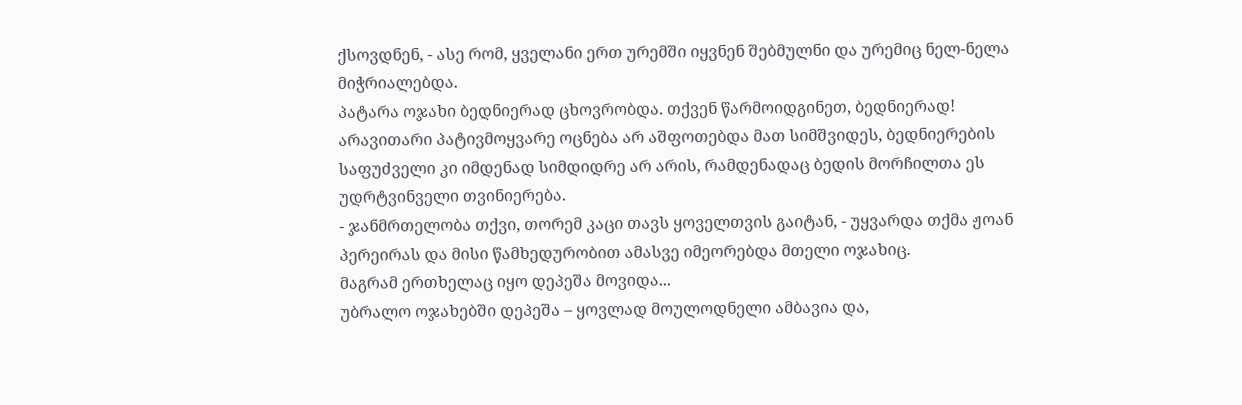ქსოვდნენ, - ასე რომ, ყველანი ერთ ურემში იყვნენ შებმულნი და ურემიც ნელ-ნელა მიჭრიალებდა.
პატარა ოჯახი ბედნიერად ცხოვრობდა. თქვენ წარმოიდგინეთ, ბედნიერად! არავითარი პატივმოყვარე ოცნება არ აშფოთებდა მათ სიმშვიდეს, ბედნიერების საფუძველი კი იმდენად სიმდიდრე არ არის, რამდენადაც ბედის მორჩილთა ეს უდრტვინველი თვინიერება.
- ჯანმრთელობა თქვი, თორემ კაცი თავს ყოველთვის გაიტან, - უყვარდა თქმა ჟოან პერეირას და მისი წამხედურობით ამასვე იმეორებდა მთელი ოჯახიც.
მაგრამ ერთხელაც იყო დეპეშა მოვიდა...
უბრალო ოჯახებში დეპეშა – ყოვლად მოულოდნელი ამბავია და,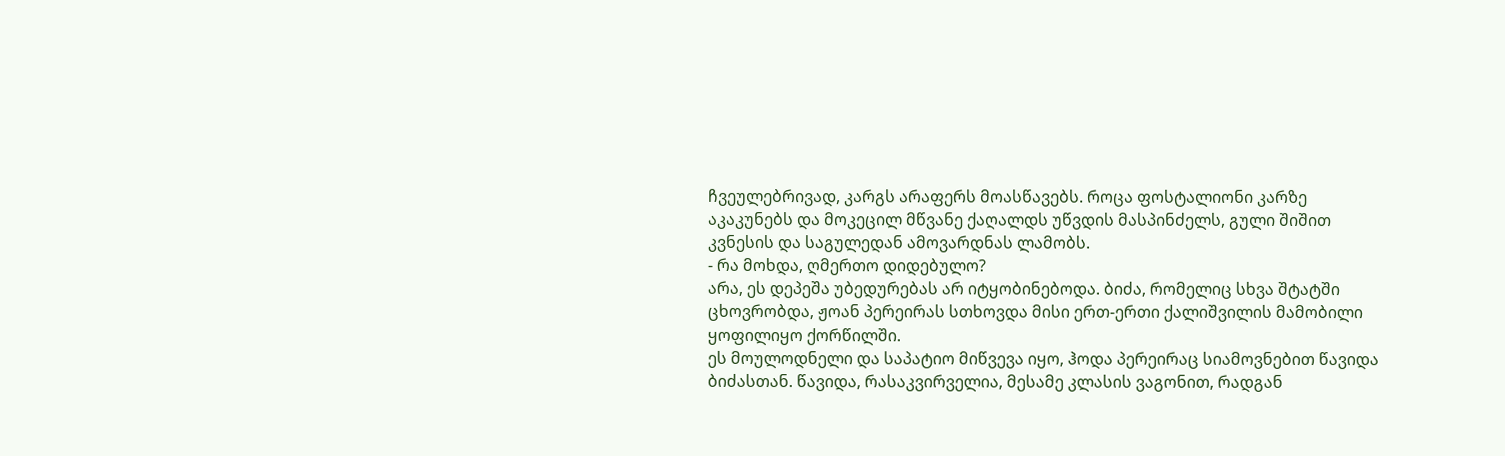ჩვეულებრივად, კარგს არაფერს მოასწავებს. როცა ფოსტალიონი კარზე აკაკუნებს და მოკეცილ მწვანე ქაღალდს უწვდის მასპინძელს, გული შიშით კვნესის და საგულედან ამოვარდნას ლამობს.
- რა მოხდა, ღმერთო დიდებულო?
არა, ეს დეპეშა უბედურებას არ იტყობინებოდა. ბიძა, რომელიც სხვა შტატში ცხოვრობდა, ჟოან პერეირას სთხოვდა მისი ერთ-ერთი ქალიშვილის მამობილი ყოფილიყო ქორწილში.
ეს მოულოდნელი და საპატიო მიწვევა იყო, ჰოდა პერეირაც სიამოვნებით წავიდა ბიძასთან. წავიდა, რასაკვირველია, მესამე კლასის ვაგონით, რადგან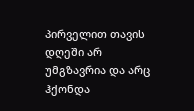პირველით თავის დღეში არ უმგზავრია და არც ჰქონდა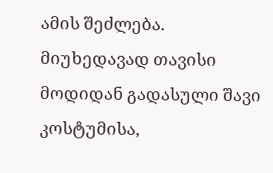ამის შეძლება.
მიუხედავად თავისი მოდიდან გადასული შავი კოსტუმისა,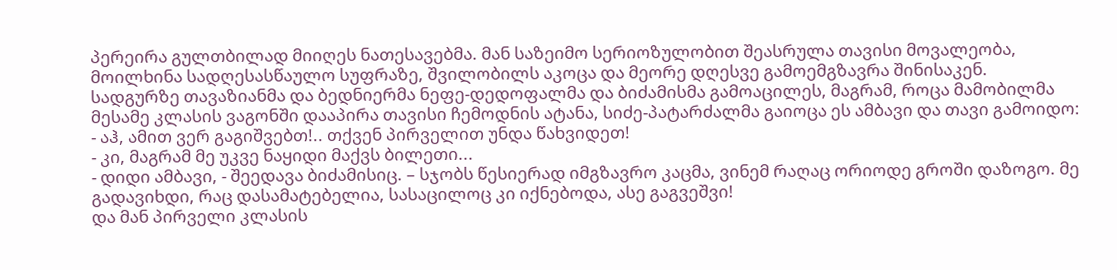პერეირა გულთბილად მიიღეს ნათესავებმა. მან საზეიმო სერიოზულობით შეასრულა თავისი მოვალეობა, მოილხინა სადღესასწაულო სუფრაზე, შვილობილს აკოცა და მეორე დღესვე გამოემგზავრა შინისაკენ.
სადგურზე თავაზიანმა და ბედნიერმა ნეფე-დედოფალმა და ბიძამისმა გამოაცილეს, მაგრამ, როცა მამობილმა მესამე კლასის ვაგონში დააპირა თავისი ჩემოდნის ატანა, სიძე-პატარძალმა გაიოცა ეს ამბავი და თავი გამოიდო:
- აჰ, ამით ვერ გაგიშვებთ!.. თქვენ პირველით უნდა წახვიდეთ!
- კი, მაგრამ მე უკვე ნაყიდი მაქვს ბილეთი...
- დიდი ამბავი, - შეედავა ბიძამისიც. – სჯობს წესიერად იმგზავრო კაცმა, ვინემ რაღაც ორიოდე გროში დაზოგო. მე გადავიხდი, რაც დასამატებელია, სასაცილოც კი იქნებოდა, ასე გაგვეშვი!
და მან პირველი კლასის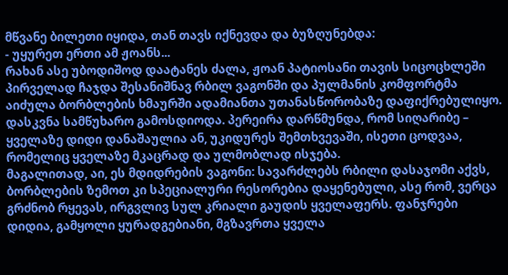მწვანე ბილეთი იყიდა, თან თავს იქნევდა და ბუზღუნებდა:
- უყურეთ ერთი ამ ჟოანს...
რახან ასე უბოდიშოდ დაატანეს ძალა, ჟოან პატიოსანი თავის სიცოცხლეში პირველად ჩაჯდა შესანიშნავ რბილ ვაგონში და პულმანის კომფორტმა აიძულა ბორბლების ხმაურში ადამიანთა უთანასწორობაზე დაფიქრებულიყო.
დასკვნა სამწუხარო გამოსდიოდა. პერეირა დარწმუნდა, რომ სიღარიბე – ყველაზე დიდი დანაშაულია ან, უკიდურეს შემთხვევაში, ისეთი ცოდვაა, რომელიც ყველაზე მკაცრად და ულმობლად ისჯება.
მაგალითად, აი, ეს მდიდრების ვაგონი: სავარძლებს რბილი დასაჯომი აქვს, ბორბლების ზემოთ კი სპეციალური რესორებია დაყენებული, ასე რომ, ვერცა გრძნობ რყევას, ირგვლივ სულ კრიალი გაუდის ყველაფერს. ფანჯრები დიდია, გამყოლი ყურადგებიანი, მგზავრთა ყველა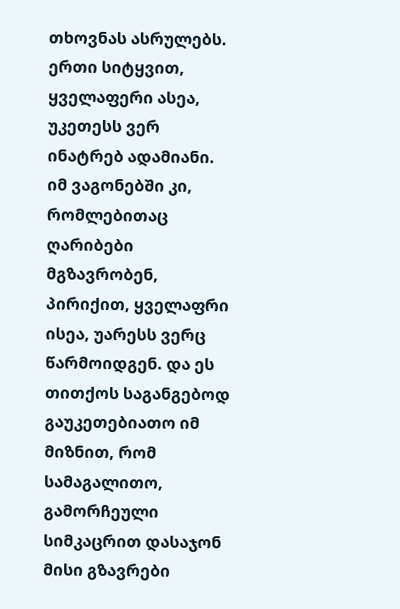თხოვნას ასრულებს. ერთი სიტყვით, ყველაფერი ასეა, უკეთესს ვერ ინატრებ ადამიანი.
იმ ვაგონებში კი, რომლებითაც ღარიბები მგზავრობენ, პირიქით, ყველაფრი ისეა, უარესს ვერც წარმოიდგენ. და ეს თითქოს საგანგებოდ გაუკეთებიათო იმ მიზნით, რომ სამაგალითო, გამორჩეული სიმკაცრით დასაჯონ მისი გზავრები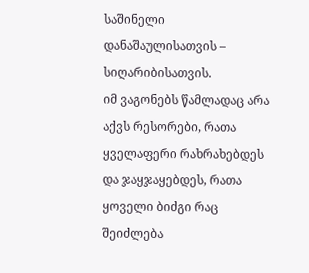საშინელი დანაშაულისათვის – სიღარიბისათვის.
იმ ვაგონებს წამლადაც არა აქვს რესორები, რათა ყველაფერი რახრახებდეს და ჯაყჯაყებდეს, რათა ყოველი ბიძგი რაც შეიძლება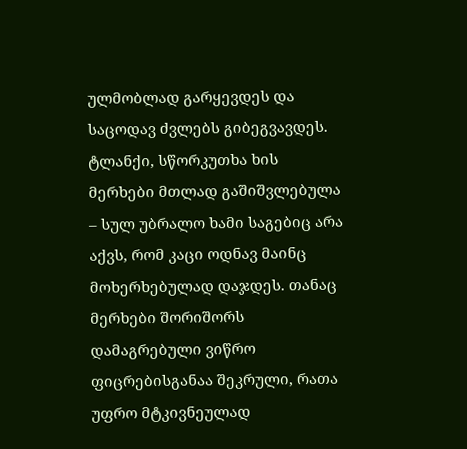ულმობლად გარყევდეს და საცოდავ ძვლებს გიბეგვავდეს. ტლანქი, სწორკუთხა ხის მერხები მთლად გაშიშვლებულა – სულ უბრალო ხამი საგებიც არა აქვს, რომ კაცი ოდნავ მაინც მოხერხებულად დაჯდეს. თანაც მერხები შორიშორს დამაგრებული ვიწრო ფიცრებისგანაა შეკრული, რათა უფრო მტკივნეულად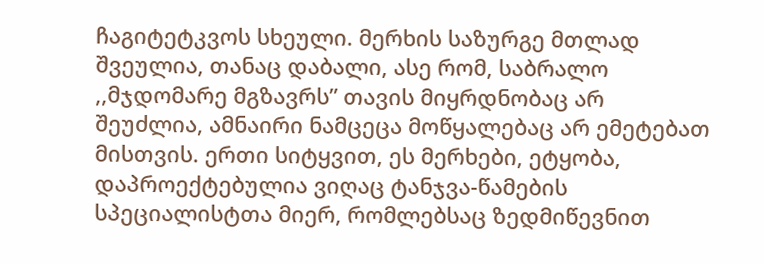ჩაგიტეტკვოს სხეული. მერხის საზურგე მთლად შვეულია, თანაც დაბალი, ასე რომ, საბრალო ,,მჯდომარე მგზავრს” თავის მიყრდნობაც არ შეუძლია, ამნაირი ნამცეცა მოწყალებაც არ ემეტებათ მისთვის. ერთი სიტყვით, ეს მერხები, ეტყობა, დაპროექტებულია ვიღაც ტანჯვა-წამების სპეციალისტთა მიერ, რომლებსაც ზედმიწევნით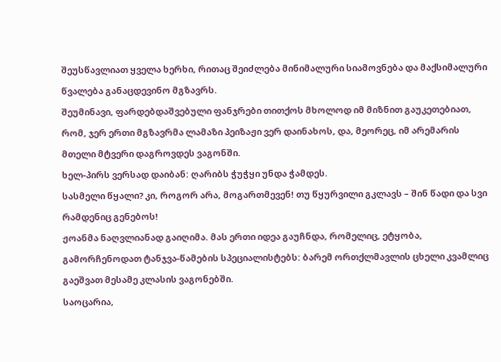შეუსწავლიათ ყველა ხერხი, რითაც შეიძლება მინიმალური სიამოვნება და მაქსიმალური წვალება განაცდევინო მგზავრს.
შეუმინავი, ფარდებდაშვებული ფანჯრები თითქოს მხოლოდ იმ მიზნით გაუკეთებიათ, რომ, ჯერ ერთი მგზავრმა ლამაზი პეიზაჟი ვერ დაინახოს, და, მეორეც, იმ არემარის მთელი მტვერი დაგროვდეს ვაგონში.
ხელ-პირს ვერსად დაიბან: ღარიბს ჭუჭყი უნდა ჭამდეს.
სასმელი წყალი? კი, როგორ არა, მოგართმევენ! თუ წყურვილი გკლავს – შინ წადი და სვი რამდენიც გენებოს!
ჟოანმა ნაღვლიანად გაიღიმა. მას ერთი იდეა გაუჩნდა, რომელიც, ეტყობა, გამორჩენოდათ ტანჯვა-წამების სპეციალისტებს: ბარემ ორთქლმავლის ცხელი კვამლიც გაეშვათ მესამე კლასის ვაგონებში.
საოცარია,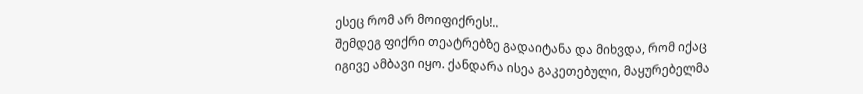ესეც რომ არ მოიფიქრეს!..
შემდეგ ფიქრი თეატრებზე გადაიტანა და მიხვდა, რომ იქაც იგივე ამბავი იყო. ქანდარა ისეა გაკეთებული, მაყურებელმა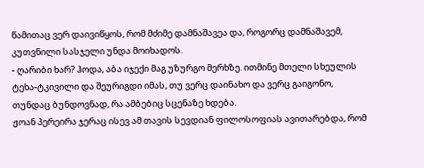წამითაც ვერ დაივიწყოს, რომ მძიმე დამნაშავეა და, როგორც დამნაშავემ, კუთვნილი სასჯელი უნდა მოიხადოს.
- ღარიბი ხარ? ჰოდა, აბა იჯექი მაგ უზურგო მერხზე. ითმინე მთელი სხეულის ტეხა-ტკივილი და შეურიგდი იმას, თუ ვერც დაინახო და ვერც გაიგონო, თუნდაც ბუნდოვნად, რა ამბებიც სცენაზე ხდება.
ჟოან პერეირა ჯერაც ისევ ამ თავის სევდიან ფილოსოფიას ავითარებდა, რომ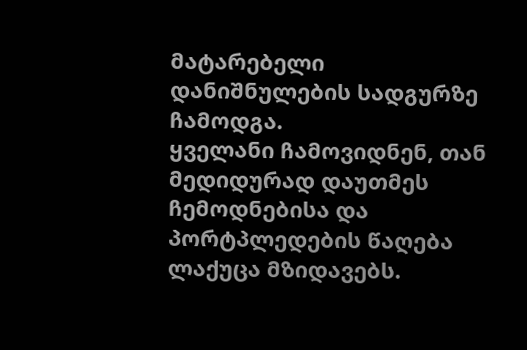მატარებელი დანიშნულების სადგურზე ჩამოდგა.
ყველანი ჩამოვიდნენ, თან მედიდურად დაუთმეს ჩემოდნებისა და პორტპლედების წაღება ლაქუცა მზიდავებს.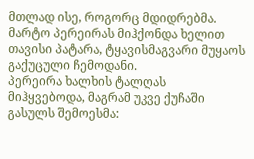მთლად ისე, როგორც მდიდრებმა. მარტო პერეირას მიჰქონდა ხელით თავისი პატარა, ტყავისმაგვარი მუყაოს გაქუცული ჩემოდანი.
პერეირა ხალხის ტალღას მიჰყვებოდა, მაგრამ უკვე ქუჩაში გასულს შემოესმა: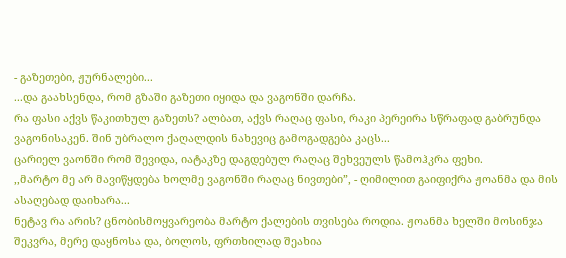- გაზეთები, ჟურნალები...
...და გაახსენდა, რომ გზაში გაზეთი იყიდა და ვაგონში დარჩა.
რა ფასი აქვს წაკითხულ გაზეთს? ალბათ, აქვს რაღაც ფასი, რაკი პერეირა სწრაფად გაბრუნდა ვაგონისაკენ. შინ უბრალო ქაღალდის ნახევიც გამოგადგება კაცს...
ცარიელ ვაონში რომ შევიდა, იატაკზე დაგდებულ რაღაც შეხვეულს წამოჰკრა ფეხი.
,,მარტო მე არ მავიწყდება ხოლმე ვაგონში რაღაც ნივთები”, - ღიმილით გაიფიქრა ჟოანმა და მის ასაღებად დაიხარა...
ნეტავ რა არის? ცნობისმოყვარეობა მარტო ქალების თვისება როდია. ჟოანმა ხელში მოსინჯა შეკვრა, მერე დაყნოსა და, ბოლოს, ფრთხილად შეახია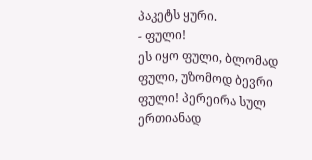პაკეტს ყური.
- ფული!
ეს იყო ფული, ბლომად ფული, უზომოდ ბევრი ფული! პერეირა სულ ერთიანად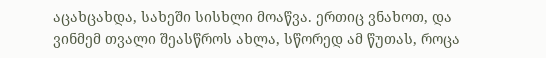აცახცახდა, სახეში სისხლი მოაწვა. ერთიც ვნახოთ, და ვინმემ თვალი შეასწროს ახლა, სწორედ ამ წუთას, როცა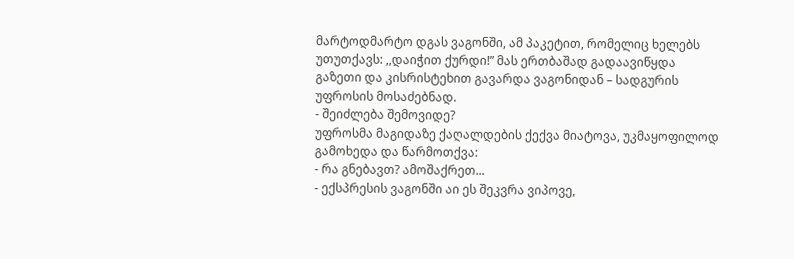მარტოდმარტო დგას ვაგონში, ამ პაკეტით, რომელიც ხელებს უთუთქავს: ,,დაიჭით ქურდი!” მას ერთბაშად გადაავიწყდა გაზეთი და კისრისტეხით გავარდა ვაგონიდან – სადგურის უფროსის მოსაძებნად.
- შეიძლება შემოვიდე?
უფროსმა მაგიდაზე ქაღალდების ქექვა მიატოვა, უკმაყოფილოდ გამოხედა და წარმოთქვა:
- რა გნებავთ? ამოშაქრეთ...
- ექსპრესის ვაგონში აი ეს შეკვრა ვიპოვე,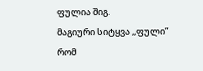ფულია შიგ.
მაგიური სიტყვა ,,ფული” რომ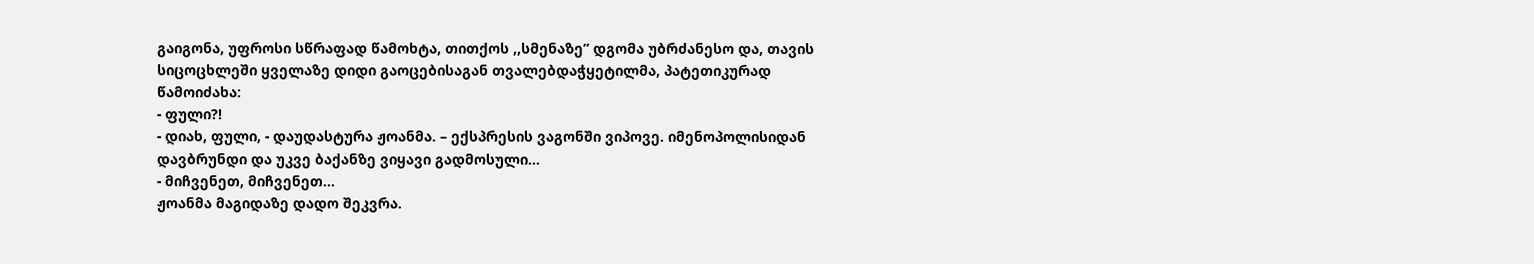გაიგონა, უფროსი სწრაფად წამოხტა, თითქოს ,,სმენაზე” დგომა უბრძანესო და, თავის სიცოცხლეში ყველაზე დიდი გაოცებისაგან თვალებდაჭყეტილმა, პატეთიკურად წამოიძახა:
- ფული?!
- დიახ, ფული, - დაუდასტურა ჟოანმა. – ექსპრესის ვაგონში ვიპოვე. იმენოპოლისიდან დავბრუნდი და უკვე ბაქანზე ვიყავი გადმოსული...
- მიჩვენეთ, მიჩვენეთ...
ჟოანმა მაგიდაზე დადო შეკვრა.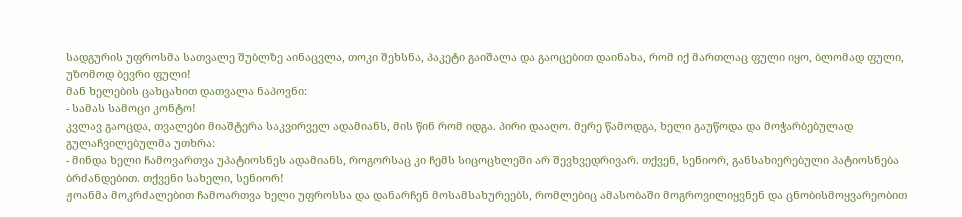სადგურის უფროსმა სათვალე შუბლზე აინაცვლა, თოკი შეხსნა, პაკეტი გაიშალა და გაოცებით დაინახა, რომ იქ მართლაც ფული იყო, ბლომად ფული, უზომოდ ბევრი ფული!
მან ხელების ცახცახით დათვალა ნაპოვნი:
- სამას სამოცი კონტო!
კვლავ გაოცდა, თვალები მიაშტერა საკვირველ ადამიანს, მის წინ რომ იდგა. პირი დააღო. მერე წამოდგა, ხელი გაუწოდა და მოჭარბებულად გულაჩვილებულმა უთხრა:
- მინდა ხელი ჩამოვართვა უპატიოსნეს ადამიანს, როგორსაც კი ჩემს სიცოცხლეში არ შევხვედრივარ. თქვენ, სენიორ, განსახიერებული პატიოსნება ბრძანდებით. თქვენი სახელი, სენიორ!
ჟოანმა მოკრძალებით ჩამოართვა ხელი უფროსსა და დანარჩენ მოსამსახურეებს, რომლებიც ამასობაში მოგროვილიყვნენ და ცნობისმოყვარეობით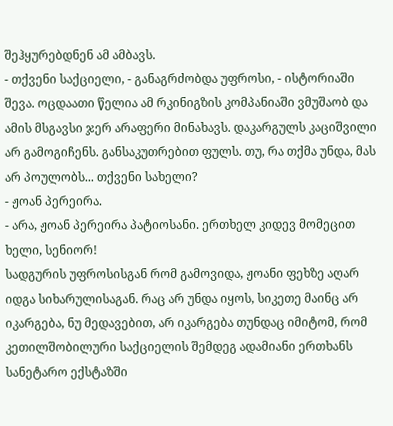შეჰყურებდნენ ამ ამბავს.
- თქვენი საქციელი, - განაგრძობდა უფროსი, - ისტორიაში შევა. ოცდაათი წელია ამ რკინიგზის კომპანიაში ვმუშაობ და ამის მსგავსი ჯერ არაფერი მინახავს. დაკარგულს კაციშვილი არ გამოგიჩენს. განსაკუთრებით ფულს. თუ, რა თქმა უნდა, მას არ პოულობს... თქვენი სახელი?
- ჟოან პერეირა.
- არა, ჟოან პერეირა პატიოსანი. ერთხელ კიდევ მომეცით ხელი, სენიორ!
სადგურის უფროსისგან რომ გამოვიდა, ჟოანი ფეხზე აღარ იდგა სიხარულისაგან. რაც არ უნდა იყოს, სიკეთე მაინც არ იკარგება, ნუ მედავებით, არ იკარგება თუნდაც იმიტომ, რომ კეთილშობილური საქციელის შემდეგ ადამიანი ერთხანს სანეტარო ექსტაზში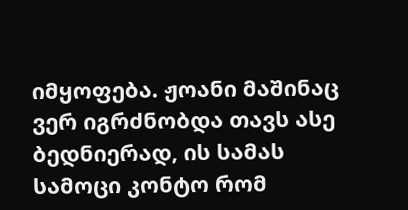იმყოფება. ჟოანი მაშინაც ვერ იგრძნობდა თავს ასე ბედნიერად, ის სამას სამოცი კონტო რომ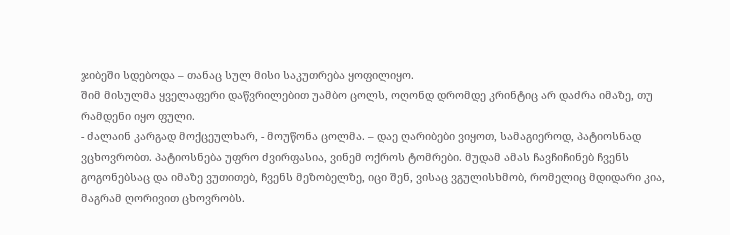ჯიბეში სდებოდა – თანაც სულ მისი საკუთრება ყოფილიყო.
შიმ მისულმა ყველაფერი დაწვრილებით უამბო ცოლს, ოღონდ დრომდე კრინტიც არ დაძრა იმაზე, თუ რამდენი იყო ფული.
- ძალაინ კარგად მოქცეულხარ, - მოუწონა ცოლმა. – დაე ღარიბები ვიყოთ, სამაგიეროდ, პატიოსნად ვცხოვრობთ. პატიოსნება უფრო ძვირფასია, ვინემ ოქროს ტომრები. მუდამ ამას ჩავჩიჩინებ ჩვენს გოგონებსაც და იმაზე ვუთითებ, ჩვენს მეზობელზე, იცი შენ, ვისაც ვგულისხმობ, რომელიც მდიდარი კია, მაგრამ ღორივით ცხოვრობს.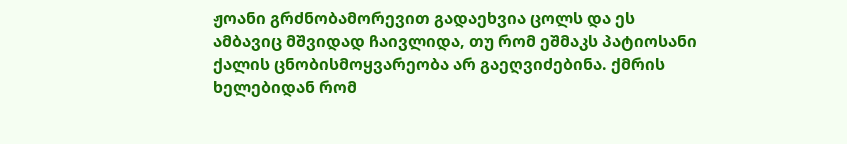ჟოანი გრძნობამორევით გადაეხვია ცოლს და ეს ამბავიც მშვიდად ჩაივლიდა, თუ რომ ეშმაკს პატიოსანი ქალის ცნობისმოყვარეობა არ გაეღვიძებინა. ქმრის ხელებიდან რომ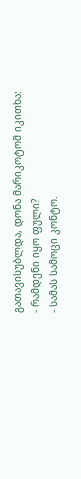გათავისუბლდა, დონა მარიკოტომ იკითხა:
- რამდენი იყო ფული?
- სამას სამოცი კონტო.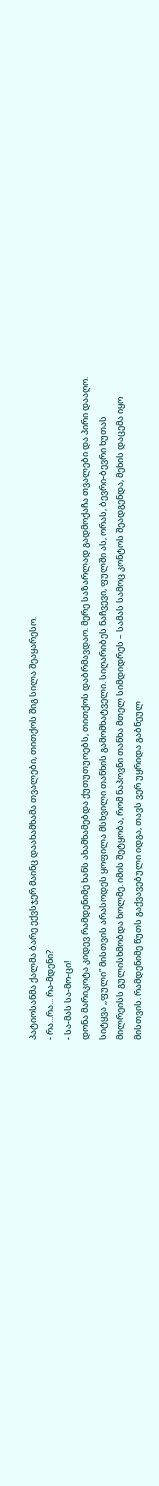პატიოსანმა ქალმა ბარე ექვსჯერ მაინც დაახამხამა თვალები, თითქოს შიგ სილა შეაყარესო.
- რა...რა... რა-მდენი?
- სა-მას სა-მო-ცი!
დონა მარიკოტა კიდევ რამდენიმე ხანს ახამხამებდა ქუთუთუოებს, თითქოს დაბრმავდაო. მერე საზარლად გადმოქაჩა თვალები და პირი დააღო. სიტყვა ,,ფული” მისთვის არასოდეს ყოფილა მსხვილი თანხის გამომხატველი. სიღარიბეს ნაჩვევი, ფულში ას, ორას, ბევრი-ბევრი ხუთას მილრეისს გულისხმობდა ხოლმე. იმის შეტყობა, რომ ნაპოვნი თანხა მთელ სიმდიდრეს – სამას სამოც კონტოს შეადგენდა, მეხის დაცემა იყო მისთვის. რამდენიმე წუთს გაქვავებული იდგა, თავს ვერ უყრიდა გაბნეულ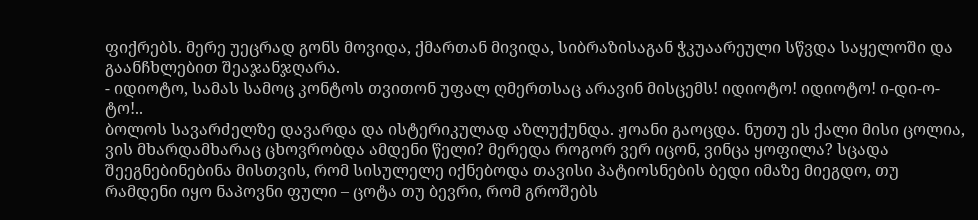ფიქრებს. მერე უეცრად გონს მოვიდა, ქმართან მივიდა, სიბრაზისაგან ჭკუაარეული სწვდა საყელოში და გაანჩხლებით შეაჯანჯღარა.
- იდიოტო, სამას სამოც კონტოს თვითონ უფალ ღმერთსაც არავინ მისცემს! იდიოტო! იდიოტო! ი-დი-ო-ტო!..
ბოლოს სავარძელზე დავარდა და ისტერიკულად აზლუქუნდა. ჟოანი გაოცდა. ნუთუ ეს ქალი მისი ცოლია, ვის მხარდამხარაც ცხოვრობდა ამდენი წელი? მერედა როგორ ვერ იცონ, ვინცა ყოფილა? სცადა შეეგნებინებინა მისთვის, რომ სისულელე იქნებოდა თავისი პატიოსნების ბედი იმაზე მიეგდო, თუ რამდენი იყო ნაპოვნი ფული – ცოტა თუ ბევრი, რომ გროშებს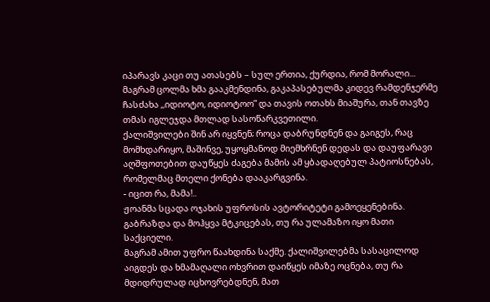იპარავს კაცი თუ ათასებს – სულ ერთია, ქურდია, რომ მორალი...
მაგრამ ცოლმა ხმა გააკმენდინა, გაკაპასებულმა კიდევ რამდენჯერმე ჩასძახა ,,იდიოტო, იდიოტოო” და თავის ოთახს მიაშურა, თან თავზე თმას იგლეჯდა მთლად სასოწარკვეთილი.
ქალიშვილები შინ არ იყვნენ; როცა დაბრუნდნენ და გაიგეს, რაც მომხდარიყო, მაშინვე, უყოყმანოდ მიემხრნენ დედას და დაუფარავი აღშფოთებით დაუწყეს ძაგება მამის ამ ყბადაღებულ პატიოსნებას, რომელმაც მთელი ქონება დააკარგვინა.
- იცით რა, მამა!..
ჟოანმა სცადა ოჯახის უფროსის ავტორიტეტი გამოეყენებინა. გაბრაზდა და მოჰყვა მტკიცებას, თუ რა ულამაზო იყო მათი საქციელი.
მაგრამ ამით უფრო წაახდინა საქმე. ქალიშვილებმა სასაცილოდ აიგდეს და ხმამაღალი ოხვრით დაიწყეს იმაზე ოცნება, თუ რა მდიდრულად იცხოვრებდნენ, მათ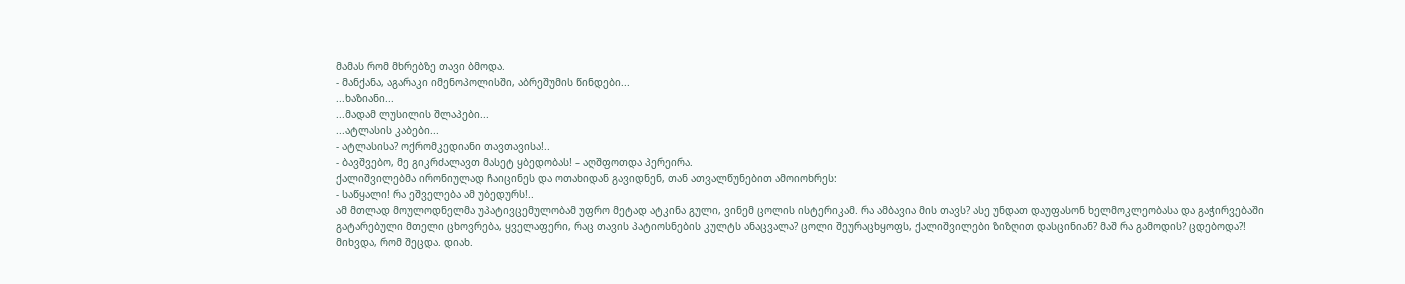მამას რომ მხრებზე თავი ბმოდა.
- მანქანა, აგარაკი იმენოპოლისში, აბრეშუმის წინდები...
...ხაზიანი...
...მადამ ლუსილის შლაპები...
...ატლასის კაბები...
- ატლასისა? ოქრომკედიანი თავთავისა!..
- ბავშვებო, მე გიკრძალავთ მასეტ ყბედობას! – აღშფოთდა პერეირა.
ქალიშვილებმა ირონიულად ჩაიცინეს და ოთახიდან გავიდნენ, თან ათვალწუნებით ამოიოხრეს:
- საწყალი! რა ეშველება ამ უბედურს!..
ამ მთლად მოულოდნელმა უპატივცემულობამ უფრო მეტად ატკინა გული, ვინემ ცოლის ისტერიკამ. რა ამბავია მის თავს? ასე უნდათ დაუფასონ ხელმოკლეობასა და გაჭირვებაში გატარებული მთელი ცხოვრება, ყველაფერი, რაც თავის პატიოსნების კულტს ანაცვალა? ცოლი შეურაცხყოფს, ქალიშვილები ზიზღით დასცინიან? მაშ რა გამოდის? ცდებოდა?!
მიხვდა, რომ შეცდა. დიახ.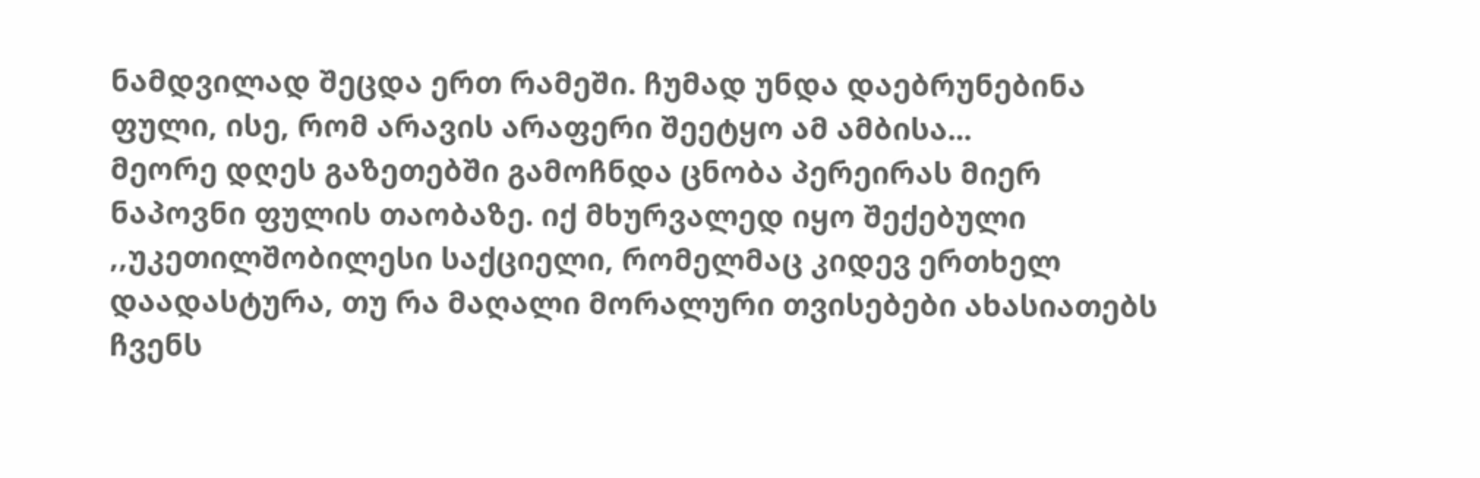ნამდვილად შეცდა ერთ რამეში. ჩუმად უნდა დაებრუნებინა ფული, ისე, რომ არავის არაფერი შეეტყო ამ ამბისა...
მეორე დღეს გაზეთებში გამოჩნდა ცნობა პერეირას მიერ ნაპოვნი ფულის თაობაზე. იქ მხურვალედ იყო შექებული ,,უკეთილშობილესი საქციელი, რომელმაც კიდევ ერთხელ დაადასტურა, თუ რა მაღალი მორალური თვისებები ახასიათებს ჩვენს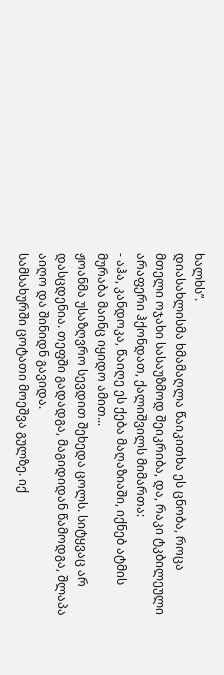ხალხს”.
დიასახლისმა ხმამაღლა წაიკითხა ეს ცნობა, როცა მთელი ოჯახი სასაუზმოდ შეიკრიბა, და, რაკი ტკბილეული არაფერი ჰქონდათ, ქალიშვილს მიმართა:
- აჰა, კანდოკა, წაიღე ეს ქება მაღაზიაში, იქნებ ატმის მურაბა მაინც იყიდო ამით...
ჟოანმა უსაზღვრო სევდით შეხედა ცოლს. სიტყვაც არ დასცდენია. თეფში გადადგა, მაგიდიდან წამოდგა, შლაპა აიღო და შინიდნ გავიდა.
სამსახურში ცოტათი მოეშვა გულზე. იქ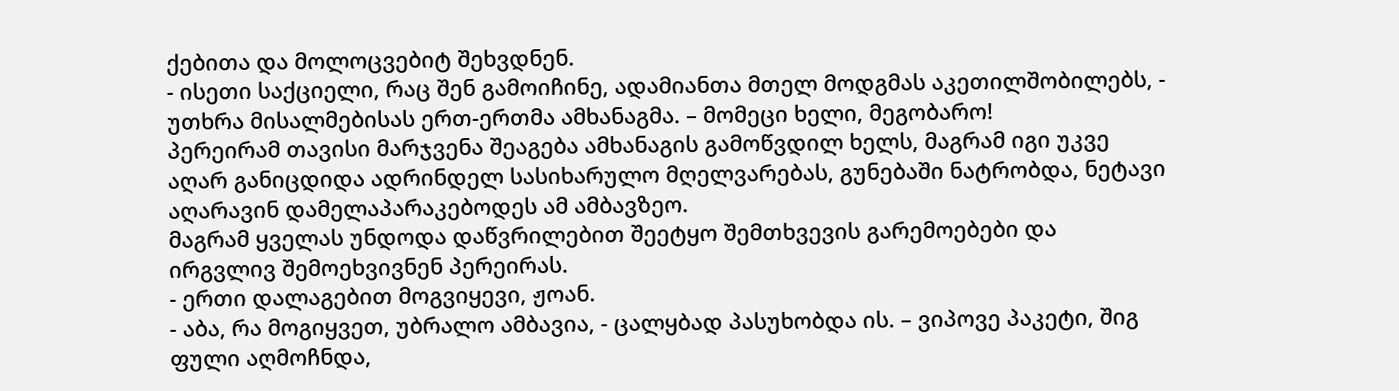ქებითა და მოლოცვებიტ შეხვდნენ.
- ისეთი საქციელი, რაც შენ გამოიჩინე, ადამიანთა მთელ მოდგმას აკეთილშობილებს, - უთხრა მისალმებისას ერთ-ერთმა ამხანაგმა. – მომეცი ხელი, მეგობარო!
პერეირამ თავისი მარჯვენა შეაგება ამხანაგის გამოწვდილ ხელს, მაგრამ იგი უკვე აღარ განიცდიდა ადრინდელ სასიხარულო მღელვარებას, გუნებაში ნატრობდა, ნეტავი აღარავინ დამელაპარაკებოდეს ამ ამბავზეო.
მაგრამ ყველას უნდოდა დაწვრილებით შეეტყო შემთხვევის გარემოებები და ირგვლივ შემოეხვივნენ პერეირას.
- ერთი დალაგებით მოგვიყევი, ჟოან.
- აბა, რა მოგიყვეთ, უბრალო ამბავია, - ცალყბად პასუხობდა ის. – ვიპოვე პაკეტი, შიგ ფული აღმოჩნდა,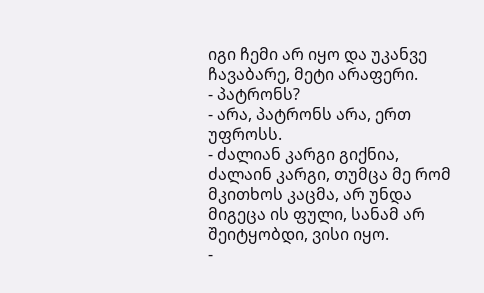იგი ჩემი არ იყო და უკანვე ჩავაბარე, მეტი არაფერი.
- პატრონს?
- არა, პატრონს არა, ერთ უფროსს.
- ძალიან კარგი გიქნია, ძალაინ კარგი, თუმცა მე რომ მკითხოს კაცმა, არ უნდა მიგეცა ის ფული, სანამ არ შეიტყობდი, ვისი იყო.
-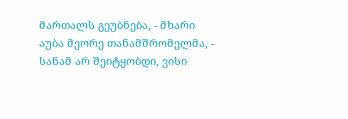მართალს გეუბნება, - მხარი აუბა მეორე თანამშრომელმა, - სანამ არ შეიტყობდი, ვისი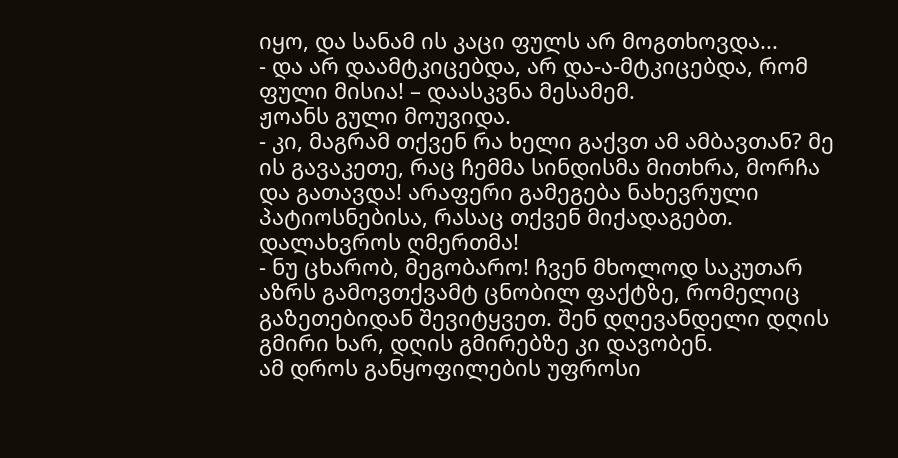იყო, და სანამ ის კაცი ფულს არ მოგთხოვდა...
- და არ დაამტკიცებდა, არ და-ა-მტკიცებდა, რომ ფული მისია! – დაასკვნა მესამემ.
ჟოანს გული მოუვიდა.
- კი, მაგრამ თქვენ რა ხელი გაქვთ ამ ამბავთან? მე ის გავაკეთე, რაც ჩემმა სინდისმა მითხრა, მორჩა და გათავდა! არაფერი გამეგება ნახევრული პატიოსნებისა, რასაც თქვენ მიქადაგებთ. დალახვროს ღმერთმა!
- ნუ ცხარობ, მეგობარო! ჩვენ მხოლოდ საკუთარ აზრს გამოვთქვამტ ცნობილ ფაქტზე, რომელიც გაზეთებიდან შევიტყვეთ. შენ დღევანდელი დღის გმირი ხარ, დღის გმირებზე კი დავობენ.
ამ დროს განყოფილების უფროსი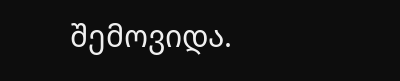შემოვიდა.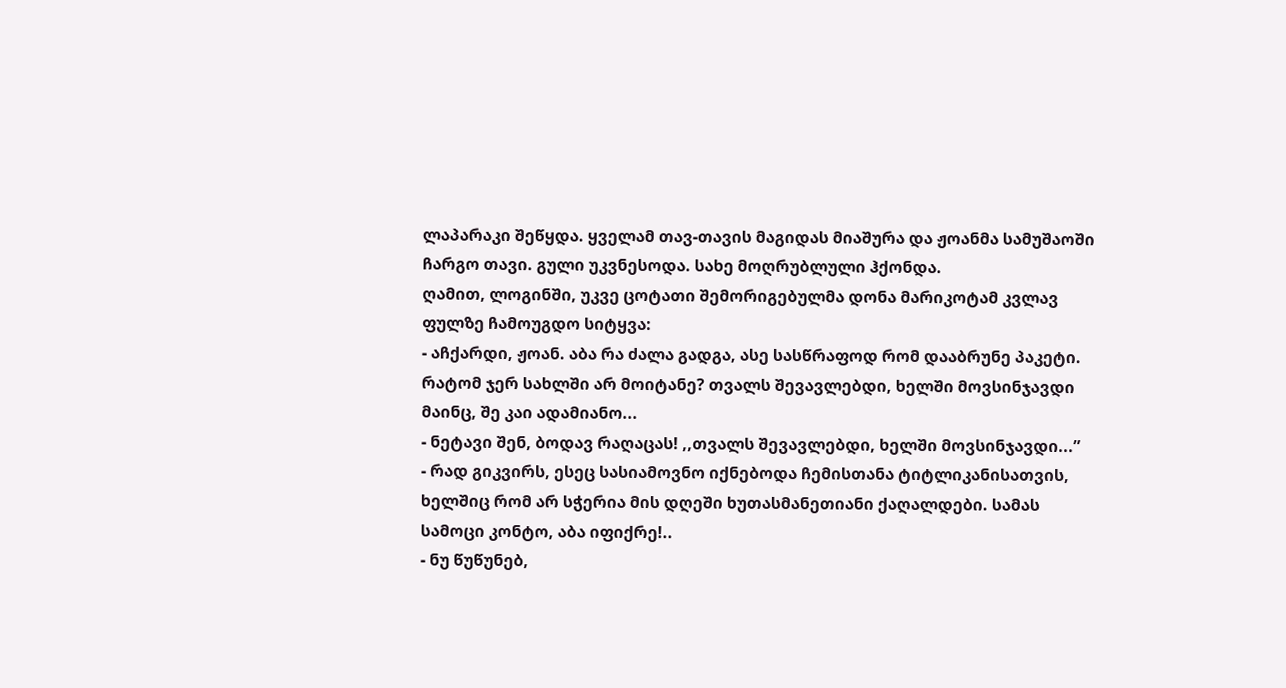ლაპარაკი შეწყდა. ყველამ თავ-თავის მაგიდას მიაშურა და ჟოანმა სამუშაოში ჩარგო თავი. გული უკვნესოდა. სახე მოღრუბლული ჰქონდა.
ღამით, ლოგინში, უკვე ცოტათი შემორიგებულმა დონა მარიკოტამ კვლავ ფულზე ჩამოუგდო სიტყვა:
- აჩქარდი, ჟოან. აბა რა ძალა გადგა, ასე სასწრაფოდ რომ დააბრუნე პაკეტი. რატომ ჯერ სახლში არ მოიტანე? თვალს შევავლებდი, ხელში მოვსინჯავდი მაინც, შე კაი ადამიანო...
- ნეტავი შენ, ბოდავ რაღაცას! ,,თვალს შევავლებდი, ხელში მოვსინჯავდი...”
- რად გიკვირს, ესეც სასიამოვნო იქნებოდა ჩემისთანა ტიტლიკანისათვის, ხელშიც რომ არ სჭერია მის დღეში ხუთასმანეთიანი ქაღალდები. სამას სამოცი კონტო, აბა იფიქრე!..
- ნუ წუწუნებ,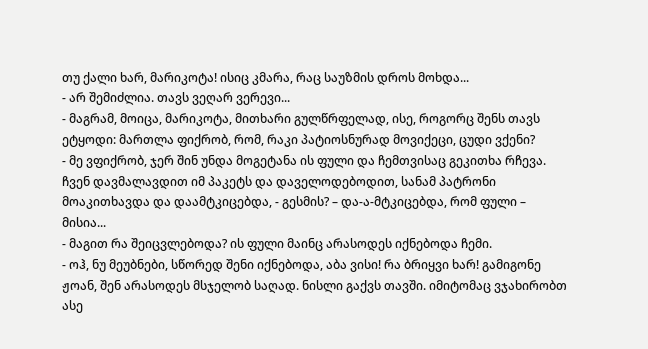თუ ქალი ხარ, მარიკოტა! ისიც კმარა, რაც საუზმის დროს მოხდა...
- არ შემიძლია. თავს ვეღარ ვერევი...
- მაგრამ, მოიცა, მარიკოტა, მითხარი გულწრფელად, ისე, როგორც შენს თავს ეტყოდი: მართლა ფიქრობ, რომ, რაკი პატიოსნურად მოვიქეცი, ცუდი ვქენი?
- მე ვფიქრობ, ჯერ შინ უნდა მოგეტანა ის ფული და ჩემთვისაც გეკითხა რჩევა. ჩვენ დავმალავდით იმ პაკეტს და დაველოდებოდით, სანამ პატრონი მოაკითხავდა და დაამტკიცებდა, - გესმის? – და-ა-მტკიცებდა, რომ ფული – მისია...
- მაგით რა შეიცვლებოდა? ის ფული მაინც არასოდეს იქნებოდა ჩემი.
- ოჰ, ნუ მეუბნები, სწორედ შენი იქნებოდა, აბა ვისი! რა ბრიყვი ხარ! გამიგონე ჟოან, შენ არასოდეს მსჯელობ საღად. ნისლი გაქვს თავში. იმიტომაც ვჯახირობთ ასე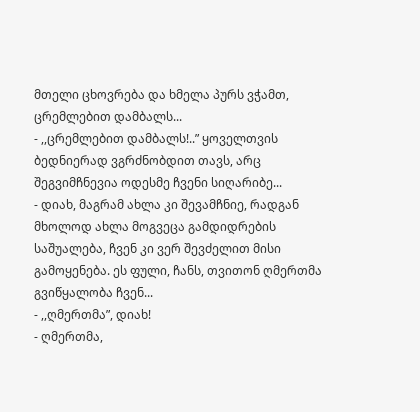მთელი ცხოვრება და ხმელა პურს ვჭამთ, ცრემლებით დამბალს...
- ,,ცრემლებით დამბალს!..” ყოველთვის ბედნიერად ვგრძნობდით თავს, არც შეგვიმჩნევია ოდესმე ჩვენი სიღარიბე...
- დიახ, მაგრამ ახლა კი შევამჩნიე, რადგან მხოლოდ ახლა მოგვეცა გამდიდრების საშუალება, ჩვენ კი ვერ შევძელით მისი გამოყენება. ეს ფული, ჩანს, თვითონ ღმერთმა გვიწყალობა ჩვენ...
- ,,ღმერთმა”, დიახ!
- ღმერთმა,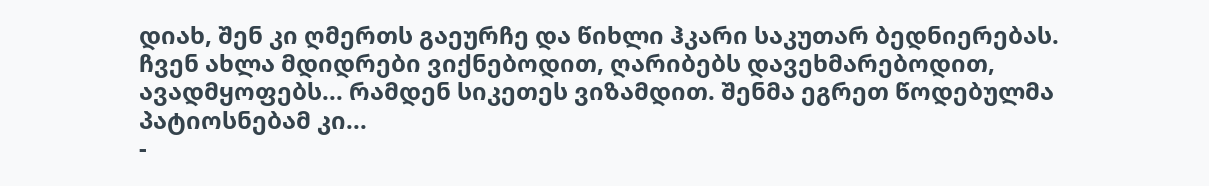დიახ, შენ კი ღმერთს გაეურჩე და წიხლი ჰკარი საკუთარ ბედნიერებას. ჩვენ ახლა მდიდრები ვიქნებოდით, ღარიბებს დავეხმარებოდით, ავადმყოფებს... რამდენ სიკეთეს ვიზამდით. შენმა ეგრეთ წოდებულმა პატიოსნებამ კი...
-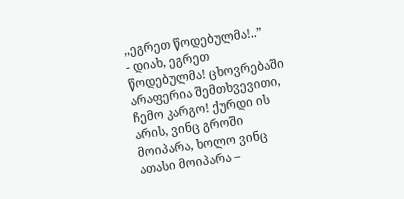,,ეგრეთ წოდებულმა!..”
- დიახ, ეგრეთ წოდებულმა! ცხოვრებაში არაფერია შემთხვევითი, ჩემო კარგო! ქურდი ის არის, ვინც გროში მოიპარა, ხოლო ვინც ათასი მოიპარა –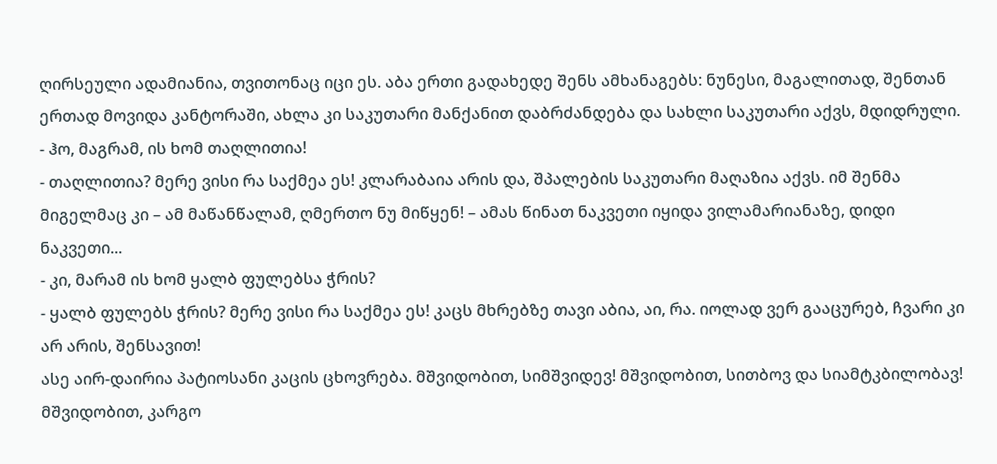ღირსეული ადამიანია, თვითონაც იცი ეს. აბა ერთი გადახედე შენს ამხანაგებს: ნუნესი, მაგალითად, შენთან ერთად მოვიდა კანტორაში, ახლა კი საკუთარი მანქანით დაბრძანდება და სახლი საკუთარი აქვს, მდიდრული.
- ჰო, მაგრამ, ის ხომ თაღლითია!
- თაღლითია? მერე ვისი რა საქმეა ეს! კლარაბაია არის და, შპალების საკუთარი მაღაზია აქვს. იმ შენმა მიგელმაც კი – ამ მაწანწალამ, ღმერთო ნუ მიწყენ! – ამას წინათ ნაკვეთი იყიდა ვილამარიანაზე, დიდი ნაკვეთი...
- კი, მარამ ის ხომ ყალბ ფულებსა ჭრის?
- ყალბ ფულებს ჭრის? მერე ვისი რა საქმეა ეს! კაცს მხრებზე თავი აბია, აი, რა. იოლად ვერ გააცურებ, ჩვარი კი არ არის, შენსავით!
ასე აირ-დაირია პატიოსანი კაცის ცხოვრება. მშვიდობით, სიმშვიდევ! მშვიდობით, სითბოვ და სიამტკბილობავ! მშვიდობით, კარგო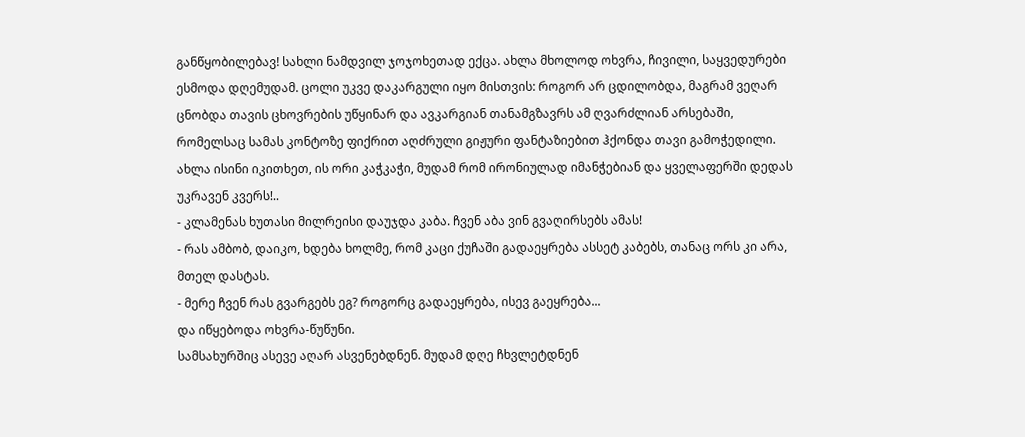განწყობილებავ! სახლი ნამდვილ ჯოჯოხეთად ექცა. ახლა მხოლოდ ოხვრა, ჩივილი, საყვედურები ესმოდა დღემუდამ. ცოლი უკვე დაკარგული იყო მისთვის: როგორ არ ცდილობდა, მაგრამ ვეღარ ცნობდა თავის ცხოვრების უწყინარ და ავკარგიან თანამგზავრს ამ ღვარძლიან არსებაში, რომელსაც სამას კონტოზე ფიქრით აღძრული გიჟური ფანტაზიებით ჰქონდა თავი გამოჭედილი.
ახლა ისინი იკითხეთ, ის ორი კაჭკაჭი, მუდამ რომ ირონიულად იმანჭებიან და ყველაფერში დედას უკრავენ კვერს!..
- კლამენას ხუთასი მილრეისი დაუჯდა კაბა. ჩვენ აბა ვინ გვაღირსებს ამას!
- რას ამბობ, დაიკო, ხდება ხოლმე, რომ კაცი ქუჩაში გადაეყრება ასსეტ კაბებს, თანაც ორს კი არა, მთელ დასტას.
- მერე ჩვენ რას გვარგებს ეგ? როგორც გადაეყრება, ისევ გაეყრება...
და იწყებოდა ოხვრა-წუწუნი.
სამსახურშიც ასევე აღარ ასვენებდნენ. მუდამ დღე ჩხვლეტდნენ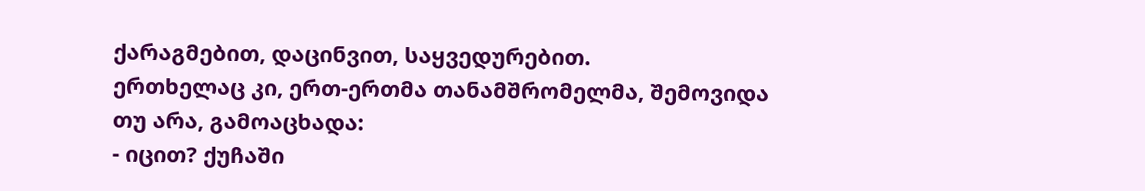ქარაგმებით, დაცინვით, საყვედურებით.
ერთხელაც კი, ერთ-ერთმა თანამშრომელმა, შემოვიდა თუ არა, გამოაცხადა:
- იცით? ქუჩაში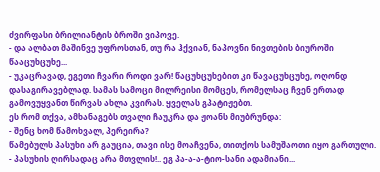ძვირფასი ბრილიანტის ბროში ვიპოვე.
- და ალბათ მაშინვე უფროსთან, თუ რა ჰქვიან, ნაპოვნი ნივთების ბიუროში წააცუხცუხე...
- უკაცრავად, ეგეთი ჩვარი როდი ვარ! წაცუხცუხებით კი წავაცუხცუხე, ოღონდ დასაგირავებლად. სამას სამოცი მილრეისი მომცეს, რომელსაც ჩვენ ერთად გამოვუყვანთ წირვას ახლა კვირას. ყველას გპატიჟებთ.
ეს რომ თქვა, ამხანაგებს თვალი ჩაუკრა და ჟოანს მიუბრუნდა:
- შენც ხომ წამოხვალ, პერეირა?
წამებულს პასუხი არ გაუცია, თავი ისე მოაჩვენა, თითქოს სამუშაოთი იყო გართული.
- პასუხის ღირსადაც არა მთვლის!.. ეგ პა-ა-ა-ტიო-სანი ადამიანი...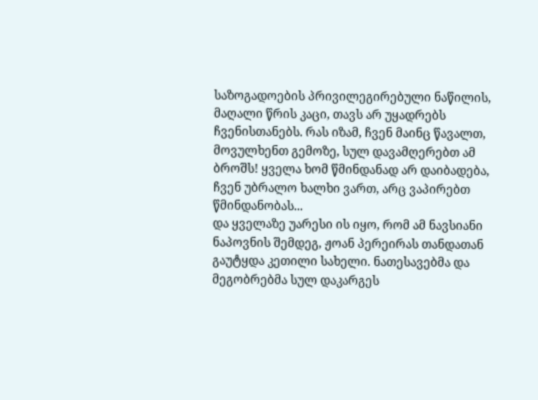საზოგადოების პრივილეგირებული ნაწილის, მაღალი წრის კაცი, თავს არ უყადრებს ჩვენისთანებს. რას იზამ, ჩვენ მაინც წავალთ, მოვულხენთ გემოზე, სულ დავამღერებთ ამ ბროშს! ყველა ხომ წმინდანად არ დაიბადება, ჩვენ უბრალო ხალხი ვართ, არც ვაპირებთ წმინდანობას...
და ყველაზე უარესი ის იყო, რომ ამ ნავსიანი ნაპოვნის შემდეგ, ჟოან პერეირას თანდათან გაუტყდა კეთილი სახელი. ნათესავებმა და მეგობრებმა სულ დაკარგეს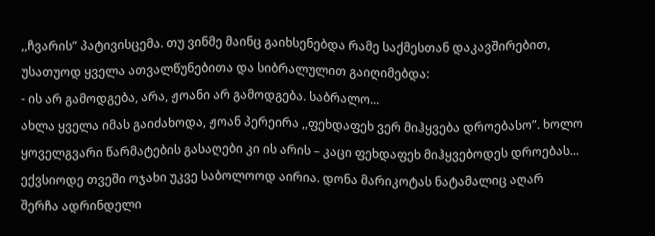,,ჩვარის” პატივისცემა. თუ ვინმე მაინც გაიხსენებდა რამე საქმესთან დაკავშირებით, უსათუოდ ყველა ათვალწუნებითა და სიბრალულით გაიღიმებდა:
- ის არ გამოდგება, არა, ჟოანი არ გამოდგება. საბრალო...
ახლა ყველა იმას გაიძახოდა, ჟოან პერეირა ,,ფეხდაფეხ ვერ მიჰყვება დროებასო”. ხოლო ყოველგვარი წარმატების გასაღები კი ის არის – კაცი ფეხდაფეხ მიჰყვებოდეს დროებას...
ექვსიოდე თვეში ოჯახი უკვე საბოლოოდ აირია. დონა მარიკოტას ნატამალიც აღარ შერჩა ადრინდელი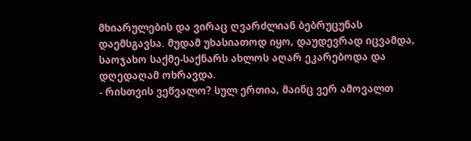მხიარულების და ვირაც ღვარძლიან ბებრუცუნას დაემსგავსა. მუდამ უხასიათოდ იყო, დაუდევრად იცვამდა, საოჯახო საქმე-საქნარს ახლოს აღარ ეკარებოდა და დღედაღამ ოხრავდა.
- რისთვის ვეწვალო? სულ ერთია, მაინც ვერ ამოვალთ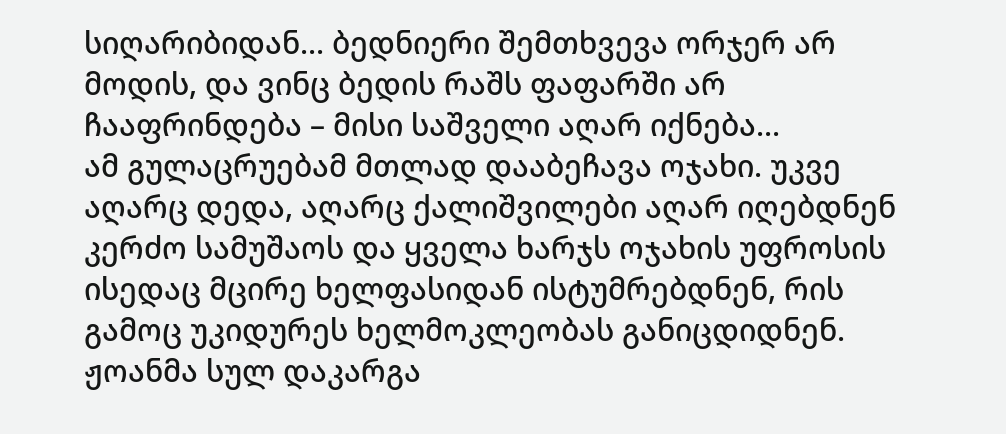სიღარიბიდან... ბედნიერი შემთხვევა ორჯერ არ მოდის, და ვინც ბედის რაშს ფაფარში არ ჩააფრინდება – მისი საშველი აღარ იქნება...
ამ გულაცრუებამ მთლად დააბეჩავა ოჯახი. უკვე აღარც დედა, აღარც ქალიშვილები აღარ იღებდნენ კერძო სამუშაოს და ყველა ხარჯს ოჯახის უფროსის ისედაც მცირე ხელფასიდან ისტუმრებდნენ, რის გამოც უკიდურეს ხელმოკლეობას განიცდიდნენ.
ჟოანმა სულ დაკარგა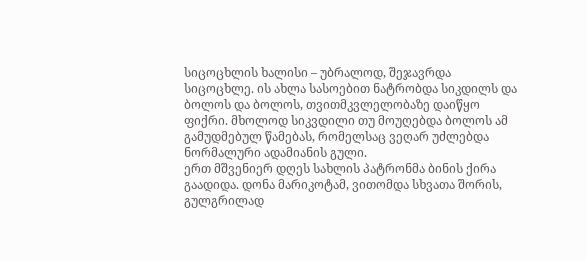სიცოცხლის ხალისი – უბრალოდ, შეჯავრდა სიცოცხლე. ის ახლა სასოებით ნატრობდა სიკდილს და ბოლოს და ბოლოს, თვითმკვლელობაზე დაიწყო ფიქრი. მხოლოდ სიკვდილი თუ მოუღებდა ბოლოს ამ გამუდმებულ წამებას, რომელსაც ვეღარ უძლებდა ნორმალური ადამიანის გული.
ერთ მშვენიერ დღეს სახლის პატრონმა ბინის ქირა გაადიდა. დონა მარიკოტამ, ვითომდა სხვათა შორის, გულგრილად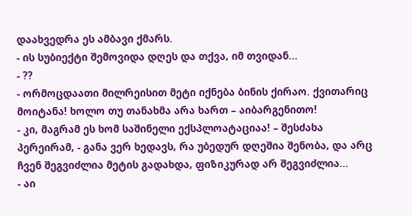დაახვედრა ეს ამბავი ქმარს.
- ის სუბიექტი შემოვიდა დღეს და თქვა, იმ თვიდან...
- ??
- ორმოცდაათი მილრეისით მეტი იქნება ბინის ქირაო. ქვითარიც მოიტანა! ხოლო თუ თანახმა არა ხართ – აიბარგენითო!
- კი, მაგრამ ეს ხომ საშინელი ექსპლოატაციაა! – შესძახა პერეირამ, - განა ვერ ხედავს, რა უბედურ დღეშია შენობა, და არც ჩვენ შეგვიძლია მეტის გადახდა, ფიზიკურად არ შეგვიძლია...
- აი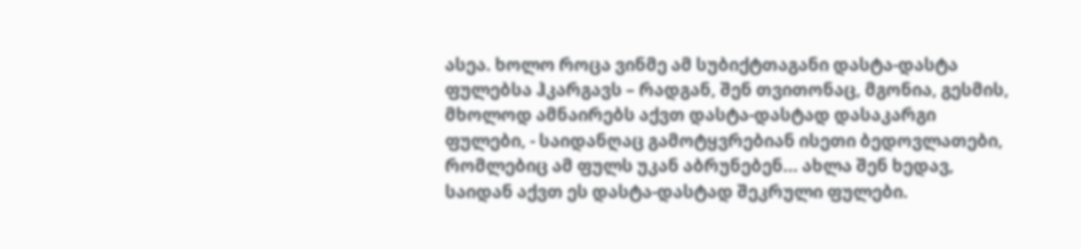ასეა. ხოლო როცა ვინმე ამ სუბიქტთაგანი დასტა-დასტა ფულებსა ჰკარგავს – რადგან, შენ თვითონაც, მგონია, გესმის, მხოლოდ ამნაირებს აქვთ დასტა-დასტად დასაკარგი ფულები, - საიდანღაც გამოტყვრებიან ისეთი ბედოვლათები, რომლებიც ამ ფულს უკან აბრუნებენ... ახლა შენ ხედავ, საიდან აქვთ ეს დასტა-დასტად შეკრული ფულები.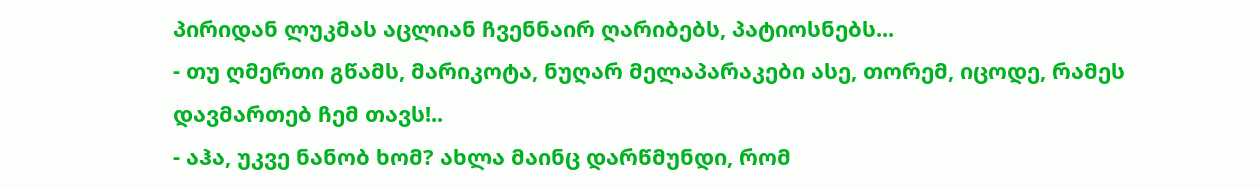პირიდან ლუკმას აცლიან ჩვენნაირ ღარიბებს, პატიოსნებს...
- თუ ღმერთი გწამს, მარიკოტა, ნუღარ მელაპარაკები ასე, თორემ, იცოდე, რამეს დავმართებ ჩემ თავს!..
- აჰა, უკვე ნანობ ხომ? ახლა მაინც დარწმუნდი, რომ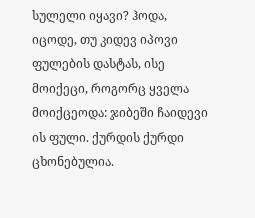სულელი იყავი? ჰოდა, იცოდე, თუ კიდევ იპოვი ფულების დასტას, ისე მოიქეცი, როგორც ყველა მოიქცეოდა: ჯიბეში ჩაიდევი ის ფული. ქურდის ქურდი ცხონებულია.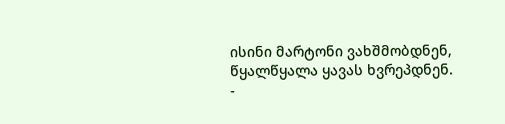ისინი მარტონი ვახშმობდნენ, წყალწყალა ყავას ხვრეპდნენ.
-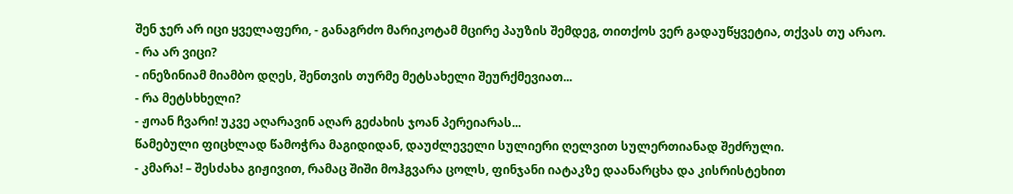შენ ჯერ არ იცი ყველაფერი, - განაგრძო მარიკოტამ მცირე პაუზის შემდეგ, თითქოს ვერ გადაუწყვეტია, თქვას თუ არაო.
- რა არ ვიცი?
- ინეზინიამ მიამბო დღეს, შენთვის თურმე მეტსახელი შეურქმევიათ...
- რა მეტსხხელი?
- ჟოან ჩვარი! უკვე აღარავინ აღარ გეძახის ჯოან პერეიარას...
წამებული ფიცხლად წამოჭრა მაგიდიდან, დაუძლეველი სულიერი ღელვით სულერთიანად შეძრული.
- კმარა! – შესძახა გიჟივით, რამაც შიში მოჰგვარა ცოლს, ფინჯანი იატაკზე დაანარცხა და კისრისტეხით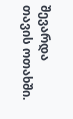შევარდა თავის ოთახში.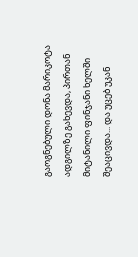გაოგნებული დონა მარიკოტა ადგილზე გახევდა, პირთან მიტანილი ფინჯანი ხელში შეაცივდა... და უცებ უკან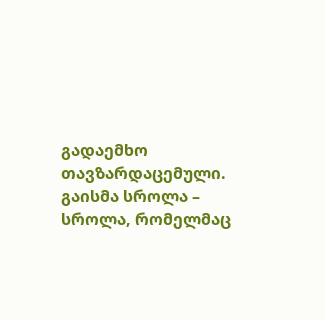გადაემხო თავზარდაცემული.
გაისმა სროლა – სროლა, რომელმაც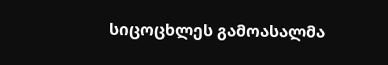სიცოცხლეს გამოასალმა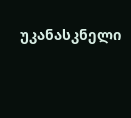უკანასკნელი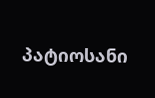პატიოსანი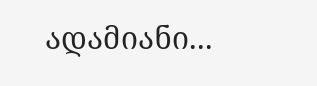ადამიანი...